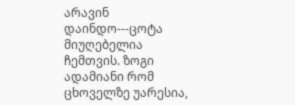არავინ დაინდო---ცოტა მიუღებელია ჩემთვის. ზოგი ადამიანი რომ ცხოველზე უარესია,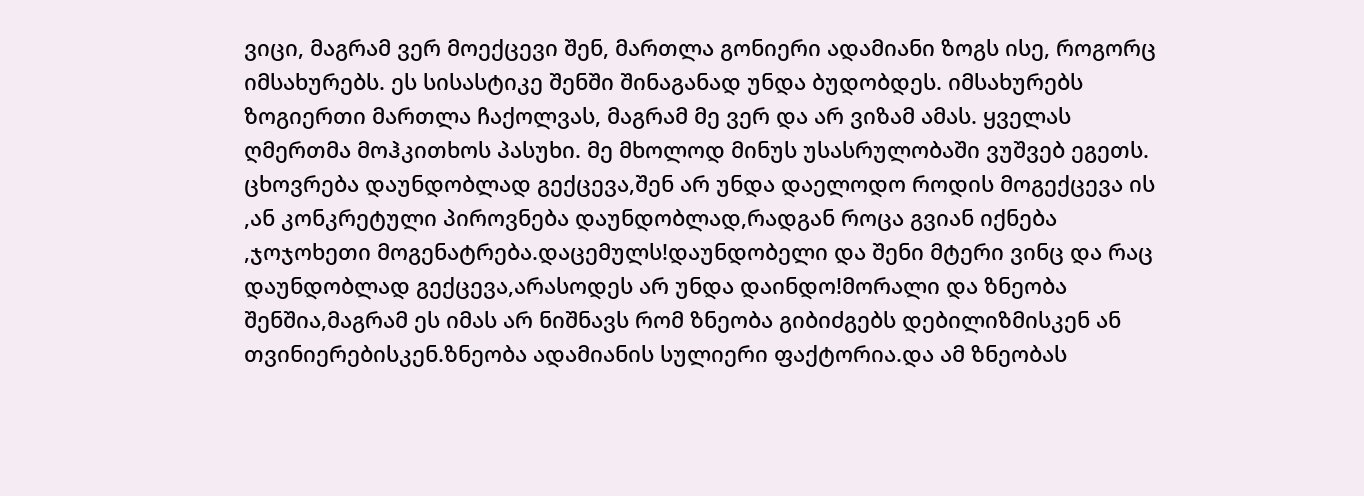ვიცი, მაგრამ ვერ მოექცევი შენ, მართლა გონიერი ადამიანი ზოგს ისე, როგორც იმსახურებს. ეს სისასტიკე შენში შინაგანად უნდა ბუდობდეს. იმსახურებს ზოგიერთი მართლა ჩაქოლვას, მაგრამ მე ვერ და არ ვიზამ ამას. ყველას ღმერთმა მოჰკითხოს პასუხი. მე მხოლოდ მინუს უსასრულობაში ვუშვებ ეგეთს.
ცხოვრება დაუნდობლად გექცევა,შენ არ უნდა დაელოდო როდის მოგექცევა ის ,ან კონკრეტული პიროვნება დაუნდობლად,რადგან როცა გვიან იქნება ,ჯოჯოხეთი მოგენატრება.დაცემულს!დაუნდობელი და შენი მტერი ვინც და რაც დაუნდობლად გექცევა,არასოდეს არ უნდა დაინდო!მორალი და ზნეობა შენშია,მაგრამ ეს იმას არ ნიშნავს რომ ზნეობა გიბიძგებს დებილიზმისკენ ან თვინიერებისკენ.ზნეობა ადამიანის სულიერი ფაქტორია.და ამ ზნეობას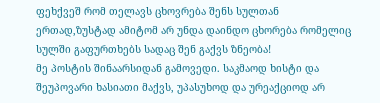ფეხქვეშ რომ თელავს ცხოვრება შენს სულთან ერთად,ზუსტად ამიტომ არ უნდა დაინდო ცხორება რომელიც სულში გაფურთხებს სადაც შენ გაქვს ზნეობა!
მე პოსტის შინაარსიდან გამოვედი. საკმაოდ ხისტი და შეუპოვარი ხასიათი მაქვს, უპასუხოდ და ურეაქციოდ არ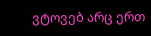ვტოვებ არც ერთ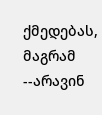ქმედებას, მაგრამ --არავინ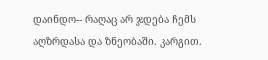დაინდო-- რაღაც არ ჯდება ჩემს აღზრდასა და ზნეობაში. კარგით.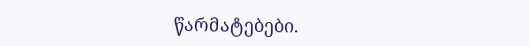წარმატებები.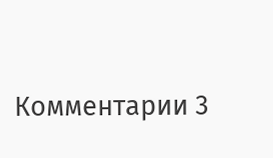Комментарии 3